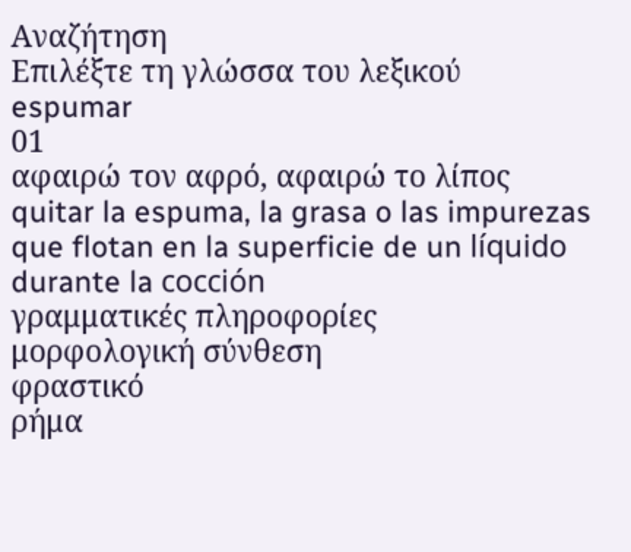Αναζήτηση
Επιλέξτε τη γλώσσα του λεξικού
espumar
01
αφαιρώ τον αφρό, αφαιρώ το λίπος
quitar la espuma, la grasa o las impurezas que flotan en la superficie de un líquido durante la cocción
γραμματικές πληροφορίες
μορφολογική σύνθεση
φραστικό
ρήμα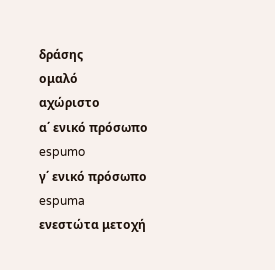δράσης
ομαλό
αχώριστο
α΄ ενικό πρόσωπο
espumo
γ΄ ενικό πρόσωπο
espuma
ενεστώτα μετοχή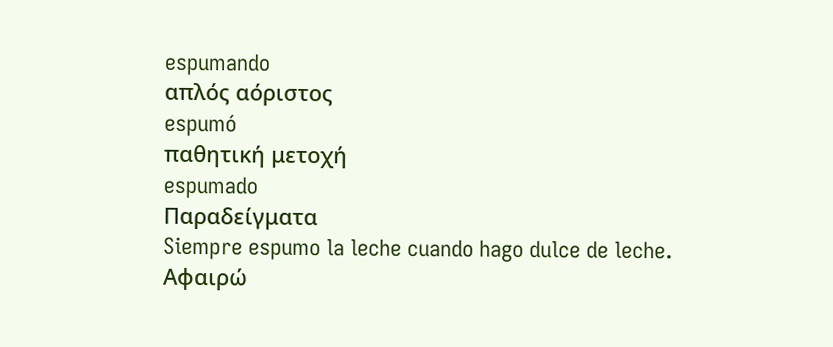espumando
απλός αόριστος
espumó
παθητική μετοχή
espumado
Παραδείγματα
Siempre espumo la leche cuando hago dulce de leche.
Αφαιρώ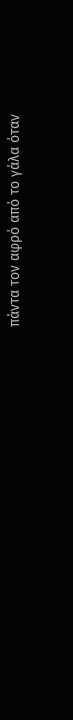πάντα τον αφρό από το γάλα όταν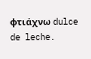φτιάχνω dulce de leche.